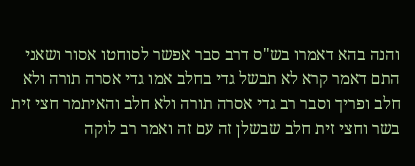והנה בהא דאמרו בש"ס דרב סבר אפשר לסוחטו אסור ושאני התם דאמר קרא לא תבשל גדי בחלב אמו גדי אסרה תורה ולא חלב ופריך וסבר רב גדי אסרה תורה ולא חלב והאיתמר חצי זית בשר וחצי זית חלב שבשלן זה עם זה ואמר רב לוקה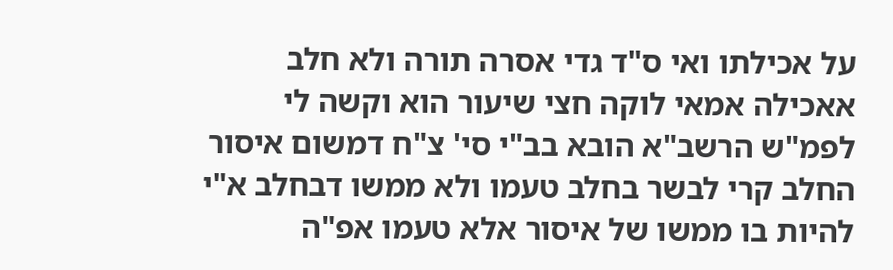על אכילתו ואי ס"ד גדי אסרה תורה ולא חלב אאכילה אמאי לוקה חצי שיעור הוא וקשה לי לפמ"ש הרשב"א הובא בב"י סי' צ"ח דמשום איסור החלב קרי לבשר בחלב טעמו ולא ממשו דבחלב א"י להיות בו ממשו של איסור אלא טעמו אפ"ה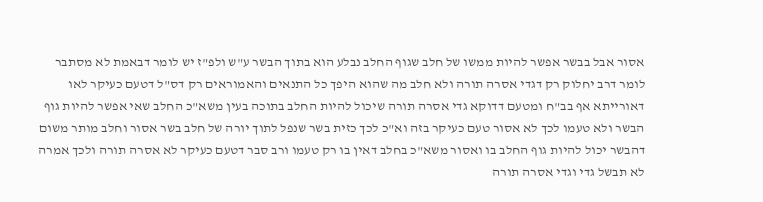אסור אבל בבשר אפשר להיות ממשו של חלב שגוף החלב נבלע הוא בתוך הבשר ע"ש ולפ"ז יש לומר דבאמת לא מסתבר לומר דרב יחלוק רק דגדי אסרה תורה ולא חלב מה שהוא היפך כל התנאים והאמוראים רק דס"ל דטעם כעיקר לאו דאורייתא אף בב"ח ומטעם דדוקא גדי אסרה תורה שיכול להיות החלב בתוכה בעין משא"כ החלב שאי אפשר להיות גוף הבשר ולא טעמו לכך לא אסור טעם כעיקר בזה וא"כ לכך כזית בשר שנפל לתוך יורה של חלב בשר אסור וחלב מותר משום דהבשר יכול להיות גוף החלב בו ואסור משא"כ בחלב דאין בו רק טעמו ורב סבר דטעם כעיקר לא אסרה תורה ולכך אמרה לא תבשל גדי וגדי אסרה תורה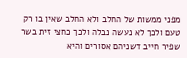מפני ממשות של החלב ולא החלב שאין בו רק טעם ולכך לא נעשה נבלה ולכך כחצי זית בשר שפיר חייב דשניהם אסורים והיא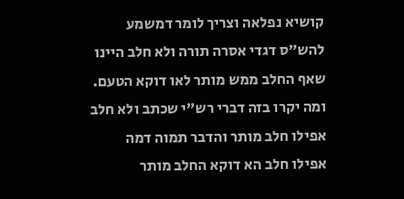קושיא נפלאה וצריך לומר דמשמע להש"ס דגדי אסרה תורה ולא חלב היינו שאף החלב ממש מותר לאו דוקא הטעם. ומה יקרו בזה דברי רש"י שכתב ולא חלב אפילו חלב מותר והדבר תמוה דמה אפילו חלב הא דוקא החלב מותר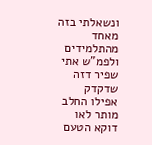ונשאלתי בזה מאחד מהתלמידים ולפמ"ש אתי שפיר דזה שדקדק אפילו החלב מותר לאו דוקא הטעם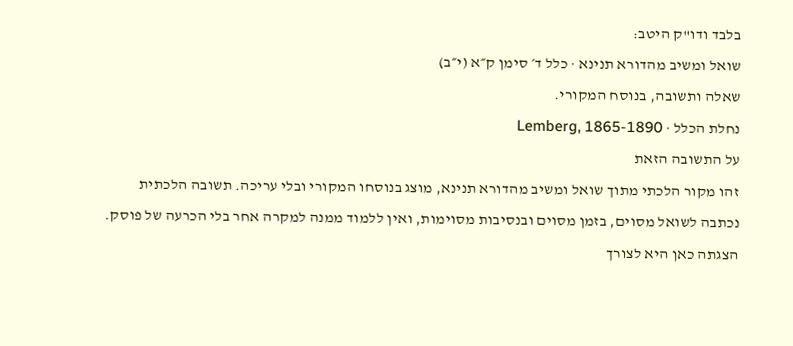בלבד ודו"ק היטב:
שואל ומשיב מהדורא תנינא · כלל ד׳ סימן ק״א (י״ב)
שאלה ותשובה, בנוסח המקורי.
נחלת הכלל · Lemberg, 1865-1890
על התשובה הזאת
זהו מקור הלכתי מתוך שואל ומשיב מהדורא תנינא, מוצג בנוסחו המקורי ובלי עריכה. תשובה הלכתית נכתבה לשואל מסוים, בזמן מסוים ובנסיבות מסוימות, ואין ללמוד ממנה למקרה אחר בלי הכרעה של פוסק. הצגתה כאן היא לצורך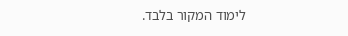לימוד המקור בלבד.